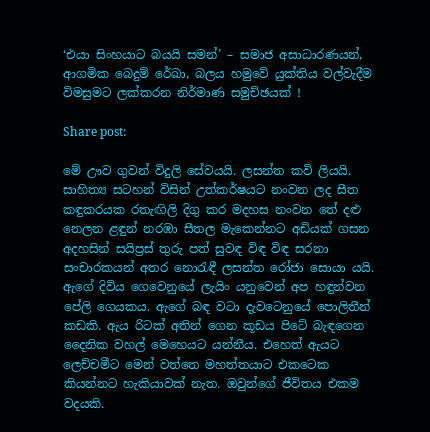‘එයා සිංහයාට බයයි සමන්’ – සමාජ අසාධාරණයන්, ආගමික බෙදුම් රේඛා, බලය හමුවේ යුක්තිය වල්වැදීම විමසුමට ලක්කරන නිර්මාණ සමුච්ඡයක් !

Share post:

මේ ඌව ගුවන් විදුලි සේවයයි. ලසන්ත කවි ලියයි. සාහිත්‍ය සටහන් විසින් උත්කර්ෂයට නංවන ලද සීත කඳුකරයක රතැඟිලි දිගු කර මදහස නංවන තේ දළු
නෙලන ළඳුන් නරඹා සීතල මැකෙන්නට අඩියක් ගසන අදහසින් සයිප්‍රස් තුරු පත් සුවඳ විඳ විඳ සරනා සංචාරකයන් අතර නොරැඳී ලසන්ත රෝජා සොයා යයි. ඇගේ දිවිය ගෙවෙනුයේ ලැයිං යනුවෙන් අප හඳුන්වන පේලි ගෙයකය. ඇගේ බඳ වටා දැවටෙනුයේ පොලිතීන් කඩකි. ඇය රිටක් අතින් ගෙන කූඩය පිටේ බැඳගෙන දෛනික වහල් මෙහෙයට යන්නීය. එහෙත් ඇයට ලෙච්චමීට මෙන් වත්තෙ මහත්තයාට එකටෙක කියන්නට හැකියාවක් නැත. ඔවුන්ගේ ජීවිතය එකම වදයකි.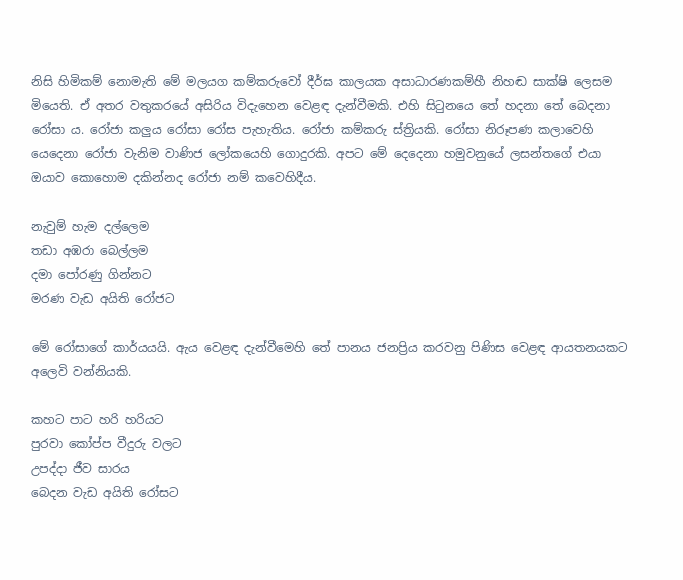නිසි හිමිකම් නොමැති මේ මලයග කම්කරුවෝ දීර්ඝ කාලයක අසාධාරණකම්හී නිහඬ සාක්ෂි ලෙසම මියෙති. ඒ අතර වතුකරයේ අසිරිය විදැහෙන වෙළඳ දැන්වීමකි. එහි සිටුනයෙ තේ හදනා තේ බෙදනා රෝසා ය. රෝජා කලුය රෝසා රෝස පැහැතිය. රෝජා කම්කරු ස්ත්‍රියකි. රෝසා නිරූපණ කලාවෙහි යෙදෙනා රෝජා වැනිම වාණිජ ලෝකයෙහි ගොදුරකි. අපට මේ දෙදෙනා හමුවනුයේ ලසන්තගේ එයා ඔයාව කොහොම දකින්නද රෝජා නම් කවෙහිදීය.

නැවුම් හැම දල්ලෙම
තඩා අඹරා බෙල්ලම
දමා පෝරණු ගින්නට
මරණ වැඩ අයිති රෝජට

මේ රෝසාගේ කාර්යයයි. ඇය වෙළඳ දැන්වීමෙහි තේ පානය ජනප්‍රිය කරවනු පිණිස වෙළඳ ආයතනයකට අලෙවි වන්නියකි.

කහට පාට හරි හරියට
පුරවා කෝප්ප වීදුරු වලට
උපද්දා ජීව සාරය
බෙදන වැඩ අයිති රෝසට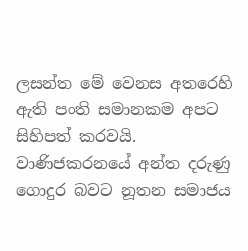ලසන්ත මේ වෙනස අතරෙහි ඇති පංති සමානකම අපට සිහිපත් කරවයි. වාණිජකරනයේ අන්ත දරුණු ගොදුර බවට නූතන සමාජය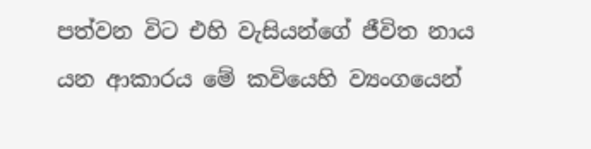පත්වන විට එහි වැසියන්ගේ ජීවිත නාය යන ආකාරය මේ කවියෙහි ව්‍යංගයෙන්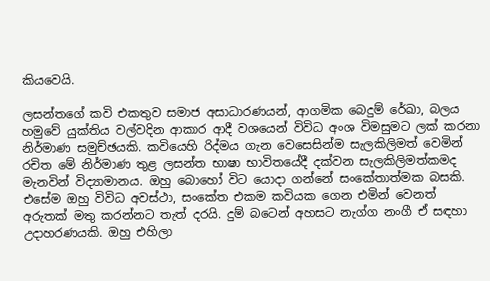කියවෙයි.

ලසන්තගේ කවි එකතුව සමාජ අසාධාරණයන්, ආගමික බෙදුම් රේඛා, බලය හමුවේ යුක්තිය වල්වදින ආකාර ආදී වශයෙන් විවිධ අංශ විමසුමට ලක් කරනා නිර්මාණ සමුච්ඡයකි. කවියෙහි රිද්මය ගැන වෙසෙසින්ම සැලකිලිමත් වෙමින් රචිත මේ නිර්මාණ තුළ ලසන්ත භාෂා භාවිතයේදී දක්වන සැලකිලිමත්කමද මැනවින් විද්‍යාමානය. ඔහු බොහෝ විට යොදා ගන්නේ සංකේතාත්මක බසකි. එසේම ඔහු විවිධ අවස්ථා, සංකේත එකම කවියක ගෙන එමින් වෙනත් අරුතක් මතු කරන්නට තැත් දරයි. දුම් බටෙන් අහසට නැග්ග නංගී ඒ සඳහා උදාහරණයකි. ඔහු එහිලා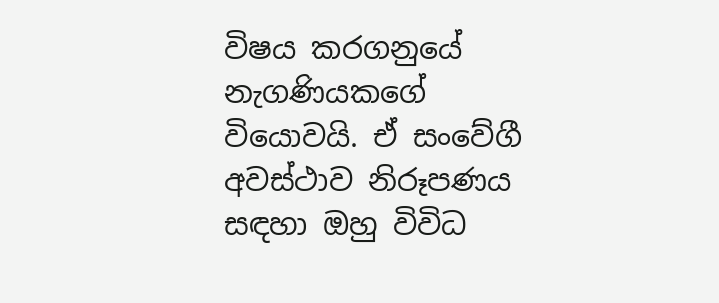විෂය කරගනුයේ නැගණියකගේ වියොවයි. ඒ සංවේගී අවස්ථාව නිරූපණය සඳහා ඔහු විවිධ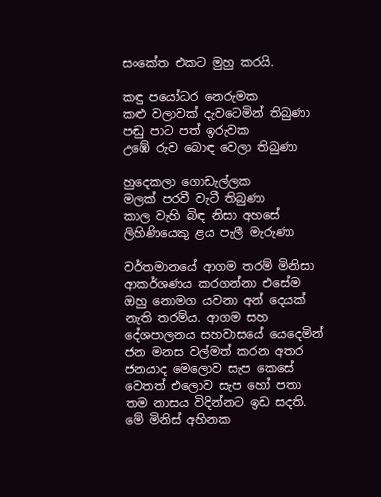සංකේත එකට මුහු කරයි.

කඳු පයෝධර නෙරුමක
කළු වලාවක් දැවටෙමින් තිබුණා
පඬු පාට පත් ඉරුවක
උඹේ රුව බොඳ වෙලා තිබුණා

හුදෙකලා ගොඩැල්ලක
මලක් පරවී වැටී තිබුණා
කාල වැහි බිඳ නිසා අහසේ
ලිහිණියෙකු ළය පැලී මැරුණා

වර්තමානයේ ආගම තරම් මිනිසා ආකර්ශණය කරගන්නා එසේම ඔහු නොමග යවනා අන් දෙයක් නැති තරම්ය. ආගම සහ දේශපාලනය සහවාසයේ යෙදෙමින් ජන මනස වල්මත් කරන අතර ජනයාද මෙලොව සැප කෙසේ වෙතත් එලොව සැප හෝ පතා තම නාසය විදින්නට ඉඩ සදති. මේ මිනිස් අහිනක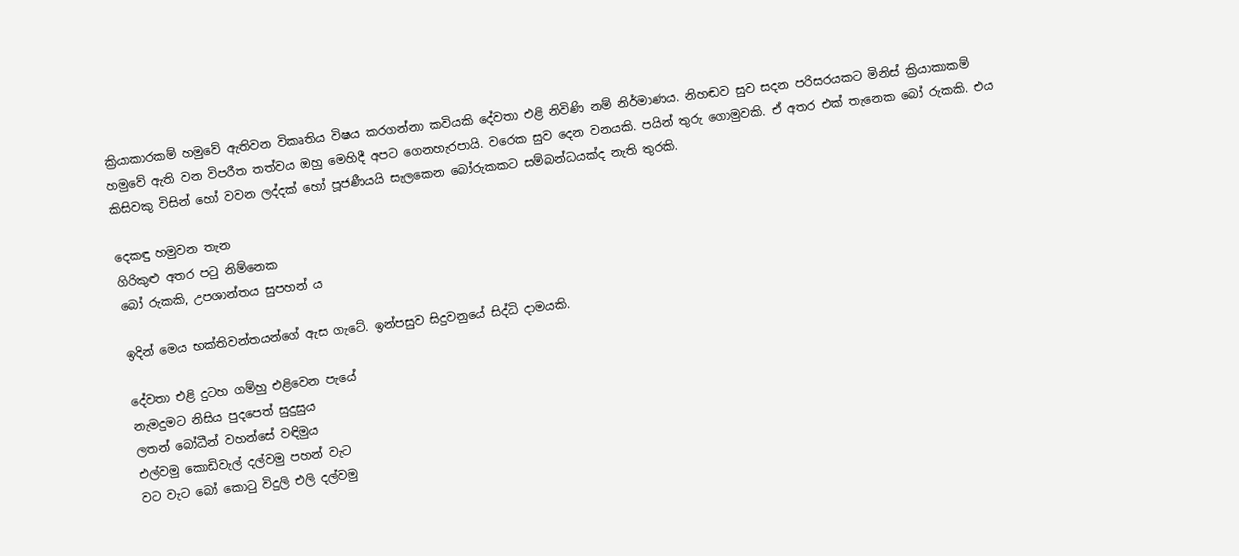ක්‍රියාකාරකම් හමුවේ ඇතිවන විකෘතිය විෂය කරගන්නා කවියකි දේවතා එළි නිවිණි නම් නිර්මාණය. නිහඬව සුව සදන පරිසරයකට මිනිස් ක්‍රියාකාකම් හමුවේ ඇති වන විපරීත තත්වය ඔහු මෙහිදී අපට ගෙනහැරපායි. වරෙක සුව දෙන වනයකි. පයින් තුරු ගොමුවකි. ඒ අතර එක් තැනෙක බෝ රුකකි. එය කිසිවකු විසින් හෝ වවන ලද්දක් හෝ පූජණීයයි සැලකෙන බෝරුකකට සම්බන්ධයක්ද නැති තුරකි.

දෙකඳු හමුවන තැන
ගිරිකුළු අතර පටු නිම්නෙක
බෝ රුකකි, උපශාන්තය සුපහන් ය

ඉදින් මෙය භක්තිවන්තයන්ගේ ඇස ගැටේ. ඉන්පසුව සිදුවනුයේ සිද්ධි දාමයකි.

දේවතා එළි දුටහ ගම්හු එළිවෙන පැයේ
නැමදුමට නිසිය පුදපෙත් සුදුසුය
ලතන් බෝධීන් වහන්සේ වඳිමුය
එල්වමු කොඩිවැල් දල්වමු පහන් වැට
වට වැට බෝ කොටු විදුලි එලි දල්වමු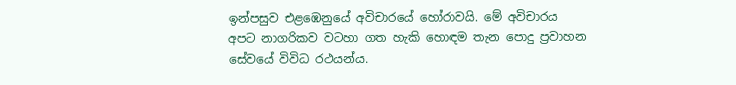ඉන්පසුව එළඹෙනුයේ අවිචාරයේ හෝරාවයි. මේ අවිචාරය අපට නාගරිකව වටහා ගත හැකි හොඳම තැන පොදු ප්‍රවාහන සේවයේ විවිධ රථයන්ය.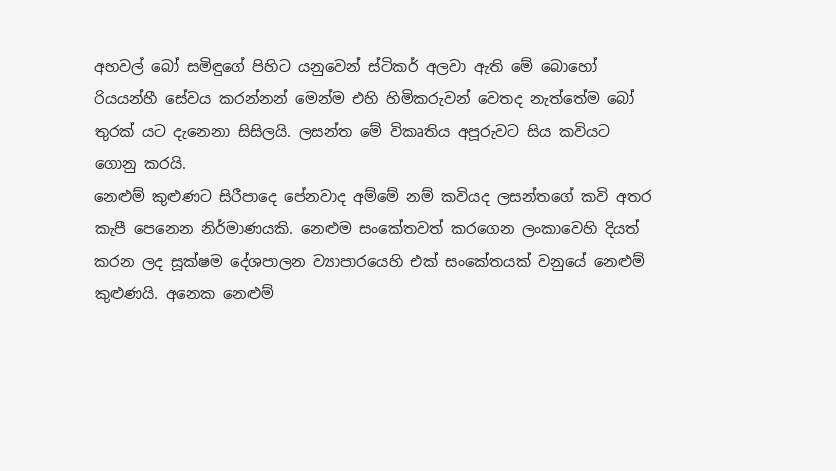අහවල් බෝ සමිඳුගේ පිහිට යනුවෙන් ස්ටිකර් අලවා ඇති මේ බොහෝ රියයන්හී සේවය කරන්නන් මෙන්ම එහි හිමිකරුවන් වෙතද නැත්තේම බෝ තුරක් යට දැනෙනා සිසිලයි. ලසන්ත මේ විකෘතිය අපූරුවට සිය කවියට ගොනු කරයි.
නෙළුම් කුළුණට සිරීපාදෙ පේනවාද අම්මේ නම් කවියද ලසන්තගේ කවි අතර කැපී පෙනෙන නිර්මාණයකි. නෙළුම සංකේතවත් කරගෙන ලංකාවෙහි දියත් කරන ලද සූක්ෂම දේශපාලන ව්‍යාපාරයෙහි එක් සංකේතයක් වනුයේ නෙළුම් කුළුණයි. අනෙක නෙළුම්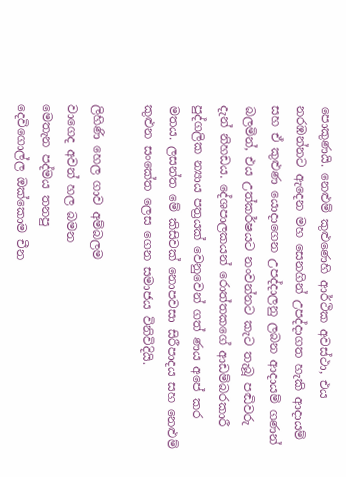පොකුණයි. නෙළුම් කුළුණෙහි ආර්ථික අවස්ථා, එය නරඹන්නට ඇදෙන මහ සෙනගින් උපද්දාගත හැකි ආදායම් සහ ඒ කුළුණ යොදාගෙන උපද්දාලනු ලබන ආදායම් ගණන් බලමින්, එය උත්කර්ෂයට නංවන්නට කැට තැබූ පඬිවරු දැන් නිහඩය. දේශපාලකයන් රොත්තකගේ ආඩම්බරකාරී පුද්ගලික න්‍යාය පත්‍රයක් වෙනුවෙන් ගත් ණය අපේ කර මතය. ලසන්ත මේ කිසිවක් නොපවසා සිරීපාදය සහ නෙළුම් කුළුන සංකේත ලෙස ගෙන සමාජය විනිවිදියි.

ලිහිණි හෙල ගාව අම්බලම
වාගෙද අවන් හල බමන
මෙතැන පද්මය තනපු
දෙවිගොල්ල ඔක්කොම චීන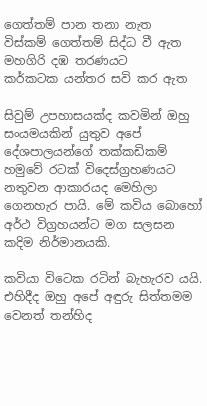ගෙත්තම් පාන තනා නැත
විස්කම් ගෙත්තම් සිද්ධ වී ඇත
මහගිරි දඹ තරණයට
කර්කටක යන්තර සවි කර ඇත

සිවුම් උපහාසයක්ද කවමින් ඔහු සංයමයකින් යුතුව අපේ දේශපාලයන්ගේ තක්කඩිකම් හමුවේ රටක් විදෙස්ග්‍රහණයට නතුවන ආකාරයද මෙහිලා ගෙනහැර පායි. මේ කවිය බොහෝ අර්ථ විග්‍රහයන්ට මග සලසන කදිම නිර්මානයකි.

කවියා විටෙක රටින් බැහැරව යයි. එහිදීද ඔහු අපේ අඳුරු සිත්තමම වෙනත් තන්හිද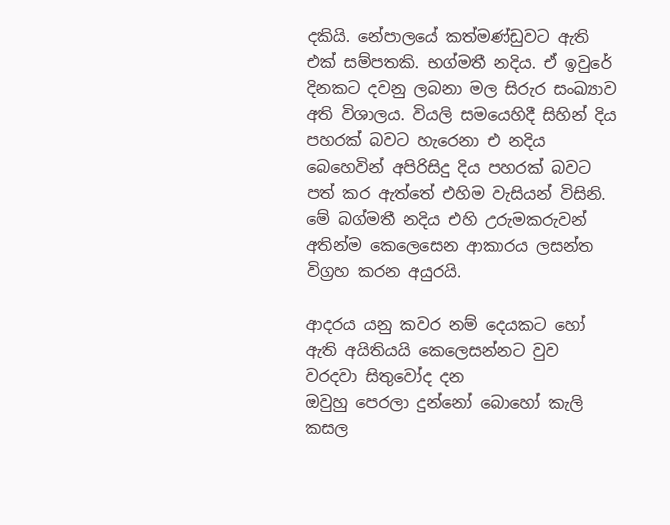දකියි. නේපාලයේ කත්මණ්ඩුවට ඇති එක් සම්පතකි. භග්මතී නදිය. ඒ ඉවුරේ දිනකට දවනු ලබනා මල සිරුර සංඛ්‍යාව අති විශාලය. වියලි සමයෙහිදී සිහින් දිය පහරක් බවට හැරෙනා එ නදිය බෙහෙවින් අපිරිසිදු දිය පහරක් බවට පත් කර ඇත්තේ එහිම වැසියන් විසිනි. මේ බග්මතී නදිය එහි උරුමකරුවන් අතින්ම කෙලෙසෙන ආකාරය ලසන්ත විග්‍රහ කරන අයුරයි.

ආදරය යනු කවර නම් දෙයකට හෝ
ඇති අයිතියයි කෙලෙසන්නට වුව
වරදවා සිතුවෝද දන
ඔවුහු පෙරලා දුන්නෝ බොහෝ කැලි කසල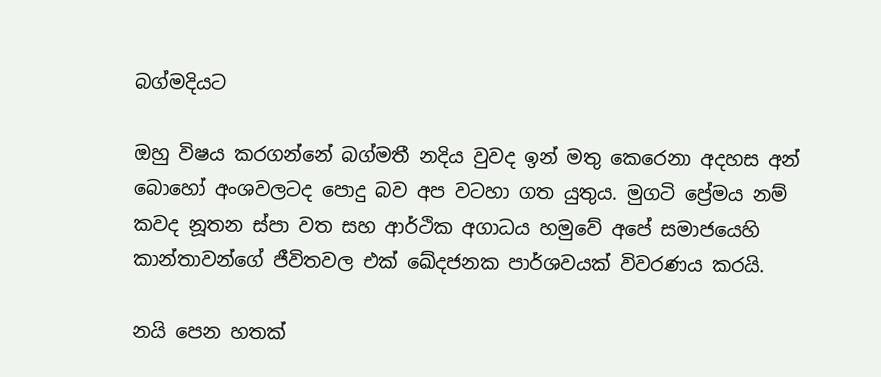බග්මදියට

ඔහු විෂය කරගන්නේ බග්මතී නදිය වුවද ඉන් මතු කෙරෙනා අදහස අන් බොහෝ අංශවලටද පොදු බව අප වටහා ගත යුතුය. මුගටි ප්‍රේමය නම් කවද නූතන ස්පා වත සහ ආර්ථික අගාධය හමුවේ අපේ සමාජයෙහි කාන්තාවන්ගේ ජීවිතවල එක් ඛේදජනක පාර්ශවයක් විවරණය කරයි.

නයි පෙන හතක්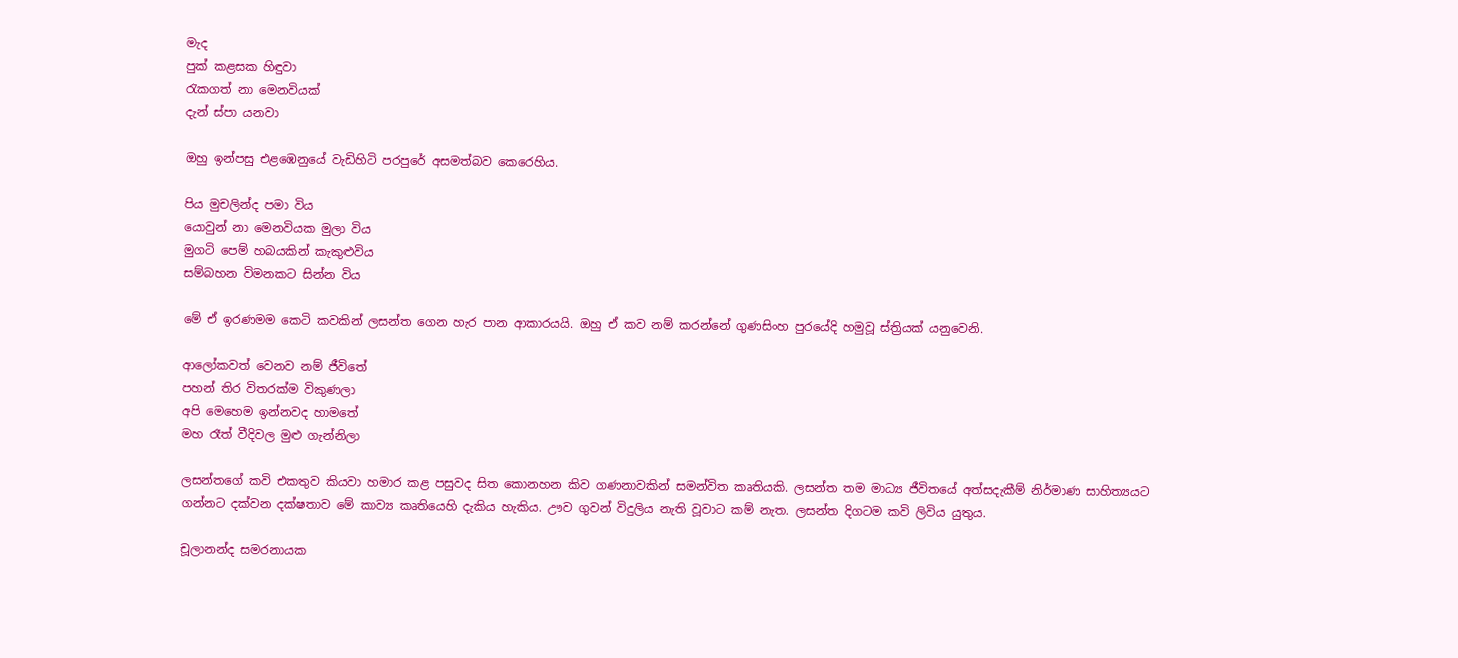මැද
පුක් කළසක හිඳුවා
රැකගත් නා මෙනවියක්
දැන් ස්පා යනවා

ඔහු ඉන්පසු එළඹෙනුයේ වැඩිහිටි පරපුරේ අසමත්බව කෙරෙහිය.

පිය මුචලින්ද පමා විය
යොවුන් නා මෙනවියක මුලා විය
මුගටි පෙම් හබයකින් කැකුළුවිය
සම්බහන විමනකට සින්න විය

මේ ඒ ඉරණමම කෙටි කවකින් ලසන්ත ගෙන හැර පාන ආකාරයයි. ඔහු ඒ කව නම් කරන්නේ ගුණසිංහ පුරයේදි හමුවූ ස්ත්‍රියක් යනුවෙනි.

ආලෝකවත් වෙනව නම් ජීවිතේ
පහන් තිර විතරක්ම විකුණලා
අපි මෙහෙම ඉන්නවද හාමතේ
මහ රෑත් වීදිවල මුළු ගැන්නිලා

ලසන්තගේ කවි එකතුව කියවා හමාර කළ පසුවද සිත කොනහන කිව ගණනාවකින් සමන්විත කෘතියකි. ලසන්ත තම මාධ්‍ය ජීවිතයේ අත්සදැකීම් නිර්මාණ සාහිත්‍යයට ගන්නට දක්වන දක්ෂතාව මේ කාව්‍ය කෘතියෙහි දැකිය හැකිය. ඌව ගුවන් විදුලිය නැති වූවාට කම් නැත. ලසන්ත දිගටම කවි ලිවිය යුතුය.

චූලානන්ද සමරනායක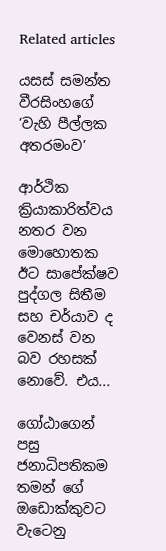Related articles

යසස් සමන්ත වීරසිංහගේ ‘වැහි පීල්ලක අතරමංව’

ආර්ථික ක්‍රියාකාරිත්වය නතර වන මොහොතක ඊට සාපේක්ෂව පුද්ගල සිතීම සහ චර්යාව ද වෙනස් වන බව රහසක් නොවේ. එය...

ගෝඨාගෙන් පසු ජනාධිපතිකම තමන් ගේ ඔඩොක්කුවට වැටෙනු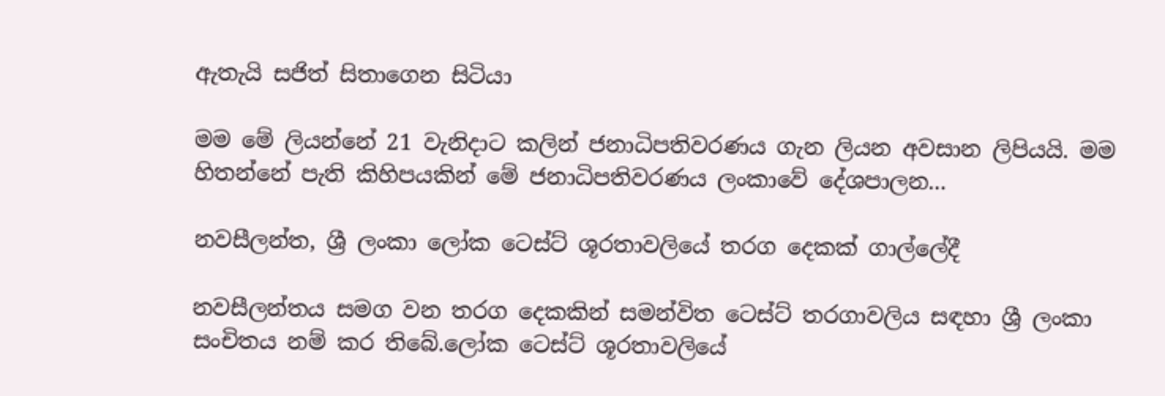ඇතැයි සජිත් සිතාගෙන සිටියා

මම මේ ලියන්නේ 21 වැනිදාට කලින් ජනාධිපතිවරණය ගැන ලියන අවසාන ලිපියයි. මම හිතන්නේ පැති කිහිපයකින් මේ ජනාධිපතිවරණය ලංකාවේ දේශපාලන...

නවසීලන්ත, ශ්‍රී ලංකා ලෝක ටෙස්ට් ශූරතාවලියේ තරග දෙකක් ගාල්ලේදී

නවසීලන්තය සමග වන තරග දෙකකින් සමන්විත ටෙස්ට් තරගාවලිය සඳහා ශ්‍රී ලංකා සංචිතය නම් කර තිබේ.ලෝක ටෙස්ට් ශූරතාවලියේ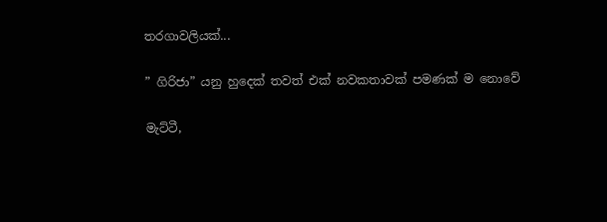තරගාවලියක්...

” ගිරිජා” යනු හුදෙක් තවත් එක් නවකතාවක් පමණක් ම නොවේ

මැට්ටී,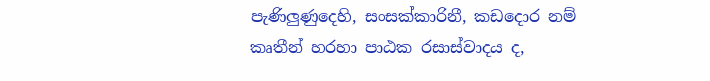පැණිලුණුදෙහි, සංසක්කාරිනී, කඩදොර නම් කෘතීන් හරහා පාඨක රසාස්වාදය ද,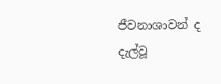ජීවනාශාවන් ද දැල්වූ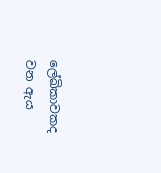ලේඛිකාවකද වන ඇය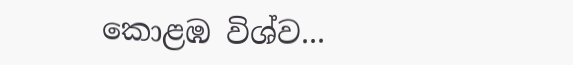කොළඹ විශ්ව...